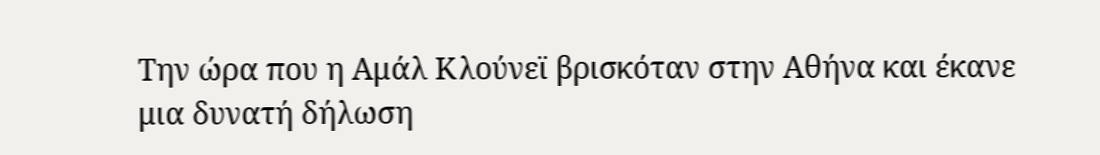Την ώρα που η Aμάλ Κλούνεϊ βρισκόταν στην Αθήνα και έκανε μια δυνατή δήλωση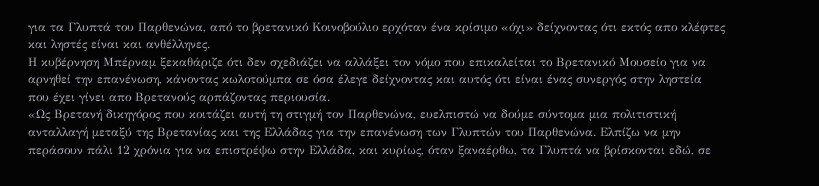για τα Γλυπτά του Παρθενώνα, από το βρετανικό Κοινοβούλιο ερχόταν ένα κρίσιμο «όχι» δείχνοντας ότι εκτός απο κλέφτες και ληστές είναι και ανθέλληνες.
Η κυβέρνηση Μπέρναμ ξεκαθάριζε ότι δεν σχεδιάζει να αλλάξει τον νόμο που επικαλείται το Βρετανικό Μουσείο για να αρνηθεί την επανένωση, κάνοντας κωλοτούμπα σε όσα έλεγε δείχνοντας και αυτός ότι είναι ένας συνεργός στην ληστεία που έχει γίνει απο Βρετανούς αρπάζοντας περιουσία.
«Ως Βρετανή δικηγόρος που κοιτάζει αυτή τη στιγμή τον Παρθενώνα, ευελπιστώ να δούμε σύντομα μια πολιτιστική ανταλλαγή μεταξύ της Βρετανίας και της Ελλάδας για την επανένωση των Γλυπτών του Παρθενώνα. Ελπίζω να μην περάσουν πάλι 12 χρόνια για να επιστρέψω στην Ελλάδα, και κυρίως, όταν ξαναέρθω, τα Γλυπτά να βρίσκονται εδώ, σε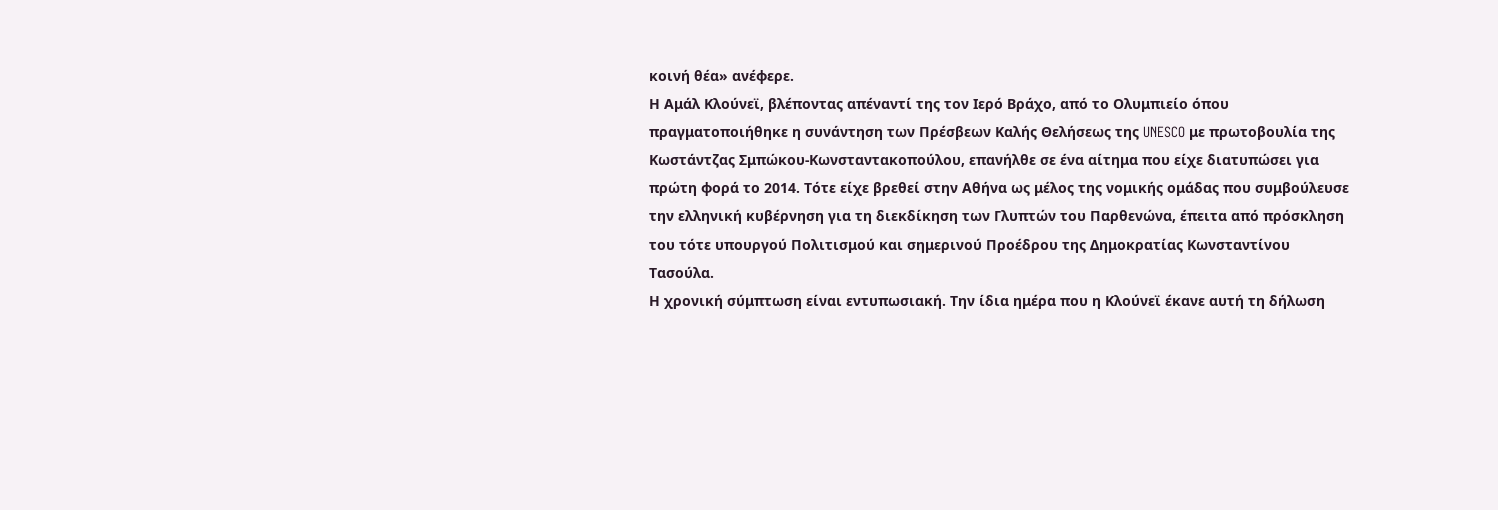κοινή θέα» ανέφερε.
Η Αμάλ Κλούνεϊ, βλέποντας απέναντί της τον Iερό Βράχο, από το Ολυμπιείο όπου πραγματοποιήθηκε η συνάντηση των Πρέσβεων Καλής Θελήσεως της UNESCO με πρωτοβουλία της Κωστάντζας Σμπώκου-Κωνσταντακοπούλου, επανήλθε σε ένα αίτημα που είχε διατυπώσει για πρώτη φορά το 2014. Τότε είχε βρεθεί στην Αθήνα ως μέλος της νομικής ομάδας που συμβούλευσε την ελληνική κυβέρνηση για τη διεκδίκηση των Γλυπτών του Παρθενώνα, έπειτα από πρόσκληση του τότε υπουργού Πολιτισμού και σημερινού Προέδρου της Δημοκρατίας Κωνσταντίνου Τασούλα.
Η χρονική σύμπτωση είναι εντυπωσιακή. Την ίδια ημέρα που η Κλούνεϊ έκανε αυτή τη δήλωση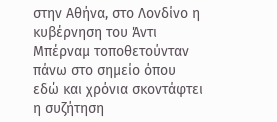στην Αθήνα, στο Λονδίνο η κυβέρνηση του Άντι Μπέρναμ τοποθετούνταν πάνω στο σημείο όπου εδώ και χρόνια σκοντάφτει η συζήτηση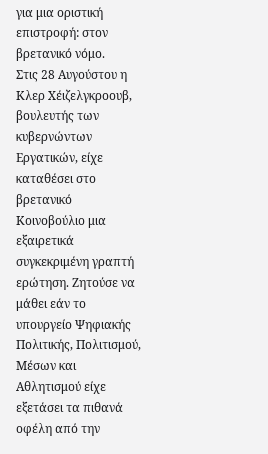για μια οριστική επιστροφή: στον βρετανικό νόμο.
Στις 28 Αυγούστου η Κλερ Χέιζελγκροουβ, βουλευτής των κυβερνώντων Εργατικών, είχε καταθέσει στο βρετανικό Κοινοβούλιο μια εξαιρετικά συγκεκριμένη γραπτή ερώτηση. Ζητούσε να μάθει εάν το υπουργείο Ψηφιακής Πολιτικής, Πολιτισμού, Μέσων και Αθλητισμού είχε εξετάσει τα πιθανά οφέλη από την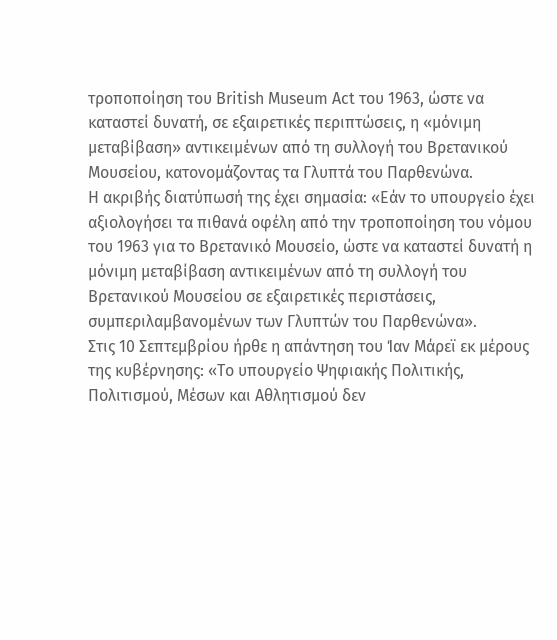τροποποίηση του British Museum Act του 1963, ώστε να καταστεί δυνατή, σε εξαιρετικές περιπτώσεις, η «μόνιμη μεταβίβαση» αντικειμένων από τη συλλογή του Βρετανικού Μουσείου, κατονομάζοντας τα Γλυπτά του Παρθενώνα.
Η ακριβής διατύπωσή της έχει σημασία: «Εάν το υπουργείο έχει αξιολογήσει τα πιθανά οφέλη από την τροποποίηση του νόμου του 1963 για το Βρετανικό Μουσείο, ώστε να καταστεί δυνατή η μόνιμη μεταβίβαση αντικειμένων από τη συλλογή του Βρετανικού Μουσείου σε εξαιρετικές περιστάσεις, συμπεριλαμβανομένων των Γλυπτών του Παρθενώνα».
Στις 10 Σεπτεμβρίου ήρθε η απάντηση του Ίαν Μάρεϊ εκ μέρους της κυβέρνησης: «Το υπουργείο Ψηφιακής Πολιτικής, Πολιτισμού, Μέσων και Αθλητισμού δεν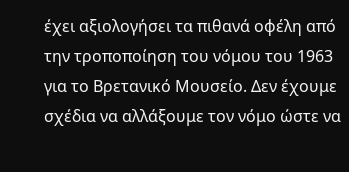έχει αξιολογήσει τα πιθανά οφέλη από την τροποποίηση του νόμου του 1963 για το Βρετανικό Μουσείο. Δεν έχουμε σχέδια να αλλάξουμε τον νόμο ώστε να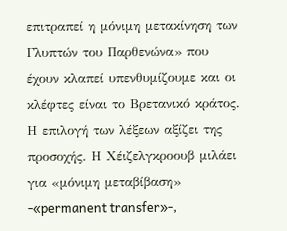επιτραπεί η μόνιμη μετακίνηση των Γλυπτών του Παρθενώνα» που έχουν κλαπεί υπενθυμίζουμε και οι κλέφτες είναι το Βρετανικό κράτος.
Η επιλογή των λέξεων αξίζει της προσοχής. Η Χέιζελγκροουβ μιλάει για «μόνιμη μεταβίβαση» -«permanent transfer»-,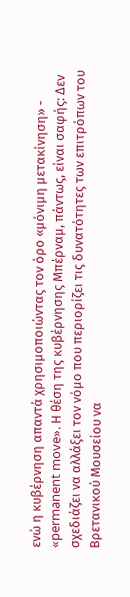ενώ η κυβέρνηση απαντά χρησιμοποιώντας τον όρο «μόνιμη μετακίνηση» - «permanent move». Η θέση της κυβέρνησης Μπέρναμ, πάντως, είναι σαφής: Δεν σχεδιάζει να αλλάξει τον νόμο που περιορίζει τις δυνατότητες των επιτρόπων του Βρετανικού Μουσείου να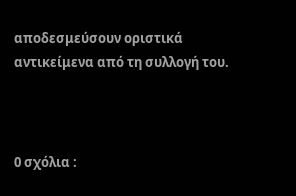αποδεσμεύσουν οριστικά αντικείμενα από τη συλλογή του.



0 σχόλια :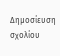Δημοσίευση σχολίου